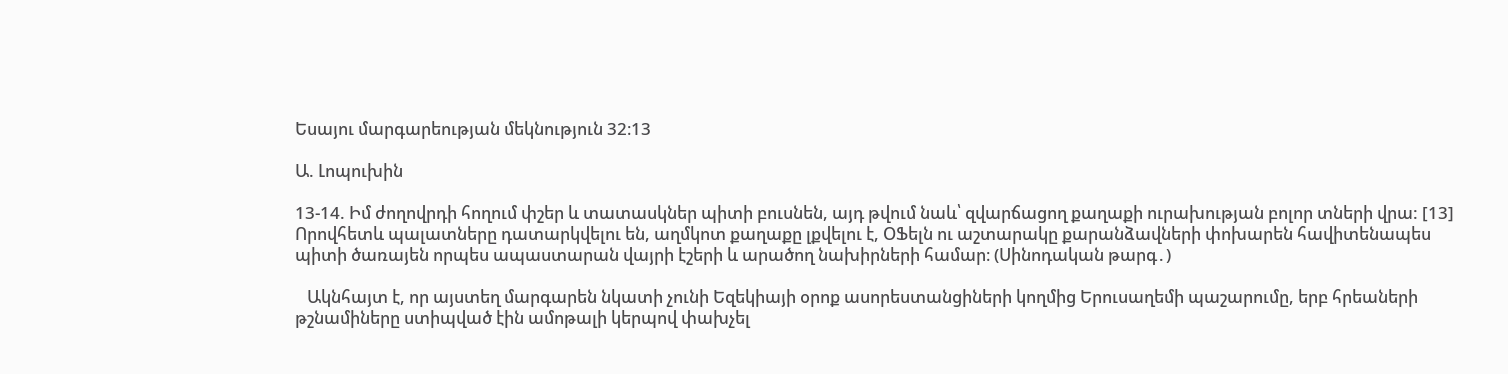Եսայու մարգարեության մեկնություն 32։13

Ա. Լոպուխին

13-14. Իմ ժողովրդի հողում փշեր և տատասկներ պիտի բուսնեն, այդ թվում նաև՝ զվարճացող քաղաքի ուրախության բոլոր տների վրա: [13] Որովհետև պալատները դատարկվելու են, աղմկոտ քաղաքը լքվելու է, ՕՖելն ու աշտարակը քարանձավների փոխարեն հավիտենապես պիտի ծառայեն որպես ապաստարան վայրի էշերի և արածող նախիրների համար։ (Սինոդական թարգ․)

   Ակնհայտ է, որ այստեղ մարգարեն նկատի չունի Եզեկիայի օրոք ասորեստանցիների կողմից Երուսաղեմի պաշարումը, երբ հրեաների թշնամիները ստիպված էին ամոթալի կերպով փախչել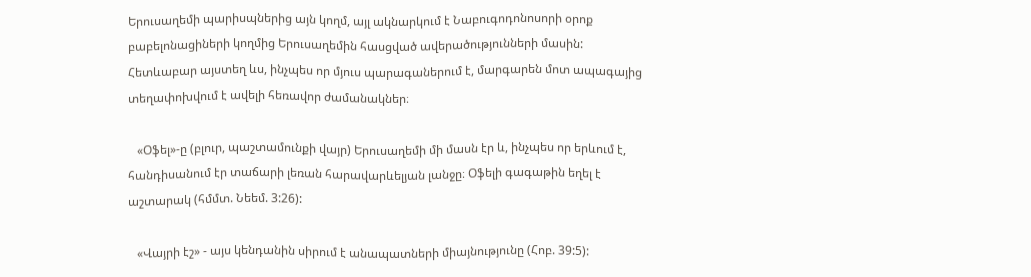Երուսաղեմի պարիսպներից այն կողմ, այլ ակնարկում է Նաբուգոդոնոսորի օրոք բաբելոնացիների կողմից Երուսաղեմին հասցված ավերածությունների մասին: Հետևաբար այստեղ ևս, ինչպես որ մյուս պարագաներում է, մարգարեն մոտ ապագայից տեղափոխվում է ավելի հեռավոր ժամանակներ։

   «Օֆել»-ը (բլուր, պաշտամունքի վայր) Երուսաղեմի մի մասն էր և, ինչպես որ երևում է, հանդիսանում էր տաճարի լեռան հարավարևելյան լանջը։ Օֆելի գագաթին եղել է աշտարակ (հմմտ. Նեեմ. 3:26):

   «Վայրի էշ» - այս կենդանին սիրում է անապատների միայնությունը (Հոբ. 39:5):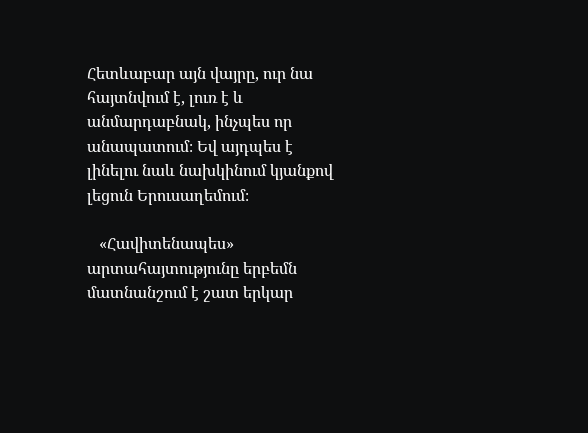Հետևաբար այն վայրը, ուր նա հայտնվում է, լուռ է և անմարդաբնակ, ինչպես որ անապատում։ Եվ այդպես է լինելու նաև նախկինում կյանքով լեցուն Երուսաղեմում։

   «Հավիտենապես» արտահայտությունը երբեմն մատնանշում է շատ երկար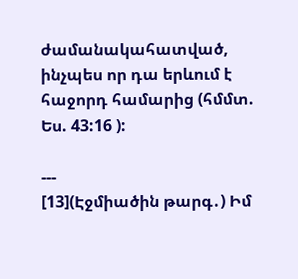ժամանակահատված, ինչպես որ դա երևում է հաջորդ համարից (հմմտ. Ես. 43:16 ):

---
[13](Էջմիածին թարգ․) Իմ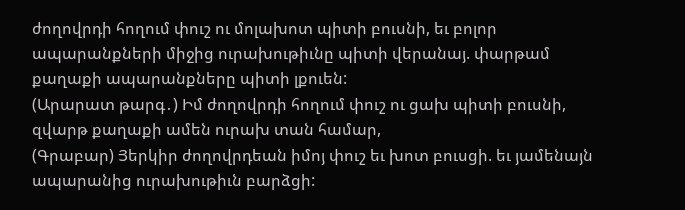ժողովրդի հողում փուշ ու մոլախոտ պիտի բուսնի, եւ բոլոր ապարանքների միջից ուրախութիւնը պիտի վերանայ. փարթամ քաղաքի ապարանքները պիտի լքուեն:
(Արարատ թարգ․) Իմ ժողովրդի հողում փուշ ու ցախ պիտի բուսնի, զվարթ քաղաքի ամեն ուրախ տան համար,
(Գրաբար) Յերկիր ժողովրդեան իմոյ փուշ եւ խոտ բուսցի. եւ յամենայն ապարանից ուրախութիւն բարձցի: